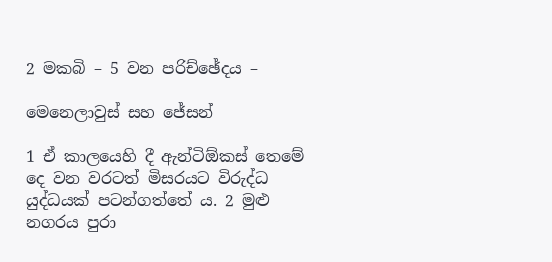2 මකබි – 5 වන පරිච්ඡේදය –

මෙනෙලාවුස් සහ ජේසන්

1 ඒ කාලයෙහි දී ඇන්ටිඕකස් තෙමේ දෙ වන වරටත් මිසරයට විරුද්ධ යුද්ධයක් පටන්ගත්තේ ය. 2 මුළු නගරය පුරා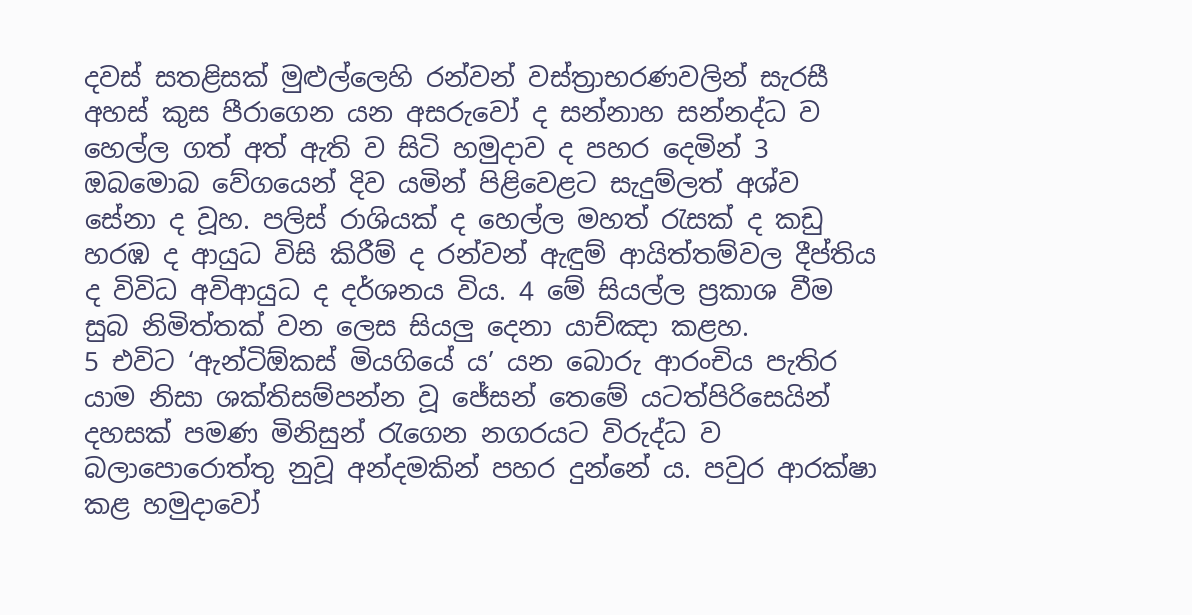දවස් සතළිසක් මුළුල්ලෙහි රන්වන් වස්ත්‍රාභරණවලින් සැරසී අහස් කුස පීරාගෙන යන අසරුවෝ ද සන්නාහ සන්නද්ධ ව හෙල්ල ගත් අත් ඇති ව සිටි හමුදාව ද පහර දෙමින් 3 ඔබමොබ වේගයෙන් දිව යමින් පිළිවෙළට සැදුම්ලත් අශ්ව සේනා ද වූහ. පලිස් රාශියක් ද හෙල්ල මහත් රැසක් ද කඩු හරඹ ද ආයුධ විසි කිරීම් ද රන්වන් ඇඳුම් ආයිත්තම්වල දීප්තිය ද විවිධ අවිආයුධ ද දර්ශනය විය. 4 මේ සියල්ල ප්‍රකාශ වීම සුබ නිමිත්තක් වන ලෙස සියලු දෙනා යාච්ඤා කළහ.
5 එවිට ‘ඇන්ටිඕකස් මියගියේ ය’ යන බොරු ආරංචිය පැතිර යාම නිසා ශක්තිසම්පන්න වූ ජේසන් තෙමේ යටත්පිරිසෙයින් දහසක් පමණ මිනිසුන් රැගෙන නගරයට විරුද්ධ ව බලාපොරොත්තු නුවූ අන්දමකින් පහර දුන්නේ ය. පවුර ආරක්ෂා කළ හමුදාවෝ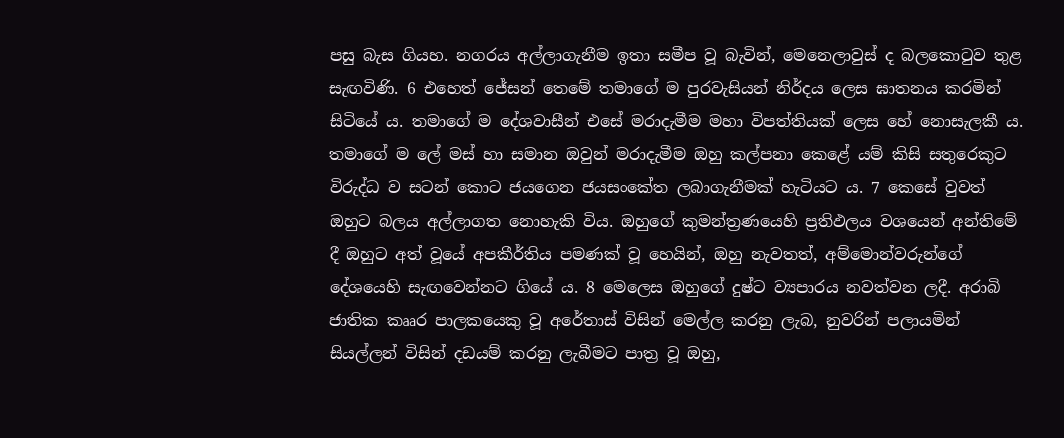පසු බැස ගියහ. නගරය අල්ලාගැනීම ඉතා සමීප වූ බැවින්, මෙනෙලාවුස් ද බලකොටුව තුළ සැඟවිණි. 6 එහෙත් ජේසන් තෙමේ තමාගේ ම පුරවැසියන් නිර්දය ලෙස ඝාතනය කරමින් සිටියේ ය. තමාගේ ම දේශවාසීන් එසේ මරාදැමීම මහා විපත්තියක් ලෙස හේ නොසැලකී ය. තමාගේ ම ලේ මස් හා සමාන ඔවුන් මරාදැමීම ඔහු කල්පනා කෙළේ යම් කිසි සතුරෙකුට විරුද්ධ ව සටන් කොට ජයගෙන ජයසංකේත ලබාගැනීමක් හැටියට ය. 7 කෙසේ වුවත් ඔහුට බලය අල්ලාගත නොහැකි විය. ඔහුගේ කුමන්ත්‍රණයෙහි ප්‍රතිඵලය වශයෙන් අන්තිමේ දී ඔහුට අත් වූයේ අපකීර්තිය පමණක් වූ හෙයින්, ඔහු නැවතත්, අම්මොන්වරුන්ගේ දේශයෙහි සැඟවෙන්නට ගියේ ය. 8 මෙලෙස ඔහුගේ දුෂ්ට ව්‍යපාරය නවත්වන ලදී. අරාබි ජාතික කෲර පාලකයෙකු වූ අරේතාස් විසින් මෙල්ල කරනු ලැබ, නුවරින් පලායමින් සියල්ලන් විසින් දඩයම් කරනු ලැබීමට පාත්‍ර වූ ඔහු,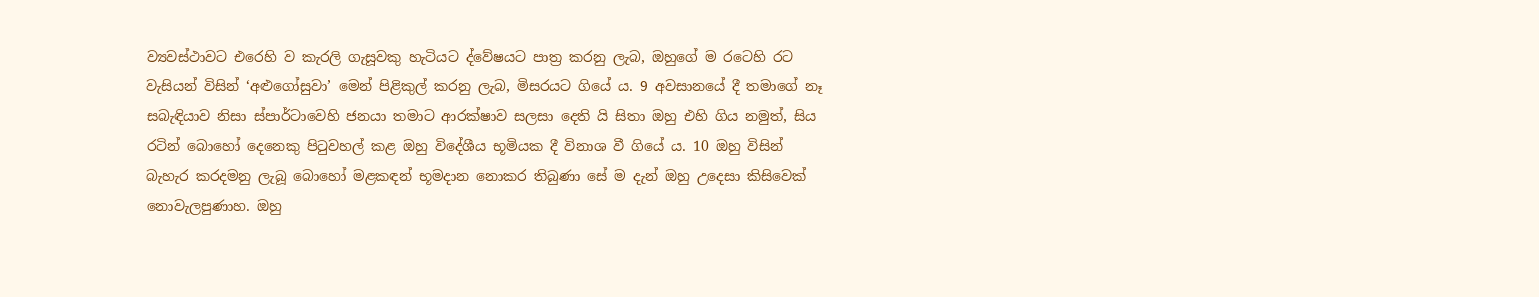ව්‍යවස්ථාවට එරෙහි ව කැරලි ගැසූවකු හැටියට ද්වේෂයට පාත්‍ර කරනු ලැබ, ඔහුගේ ම රටෙහි රට වැසියන් විසින් ‘අළුගෝසුවා’ මෙන් පිළිකුල් කරනු ලැබ, මිසරයට ගියේ ය. 9 අවසානයේ දී තමාගේ නෑ සබැඳියාව නිසා ස්පාර්ටාවෙහි ජනයා තමාට ආරක්ෂාව සලසා දෙති යි සිතා ඔහු එහි ගිය නමුත්, සිය රටින් බොහෝ දෙනෙකු පිටුවහල් කළ ඔහු විදේශීය භූමියක දී විනාශ වී ගියේ ය. 10 ඔහු විසින් බැහැර කරදමනු ලැබූ බොහෝ මළකඳන් භූමදාන නොකර තිබුණා සේ ම දැන් ඔහු උදෙසා කිසිවෙක් නොවැලපුණාහ. ඔහු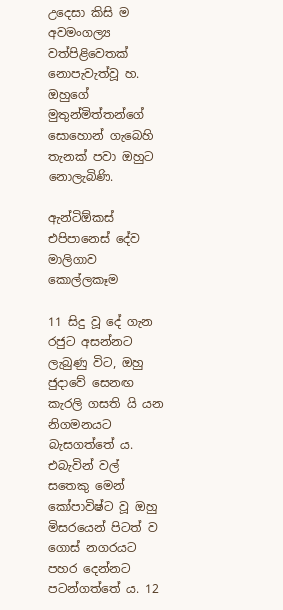උදෙසා කිසි ම අවමංගල්‍ය වත්පිළිවෙතක් නොපැවැත්වූ හ. ඔහුගේ මුතුන්මිත්තන්ගේ සොහොන් ගැබෙහි තැනක් පවා ඔහුට නොලැබිණි.

ඇන්ටිඕකස් එපිපානෙස් දේව මාලිගාව කොල්ලකෑම

11 සිදු වූ දේ ගැන රජුට අසන්නට ලැබුණු විට, ඔහු ජුදාවේ සෙනඟ කැරලි ගසති යි යන නිගමනයට බැසගත්තේ ය. එබැවින් වල් සතෙකු මෙන් කෝපාවිෂ්ට වූ ඔහු මිසරයෙන් පිටත් ව ගොස් නගරයට පහර දෙන්නට පටන්ගත්තේ ය. 12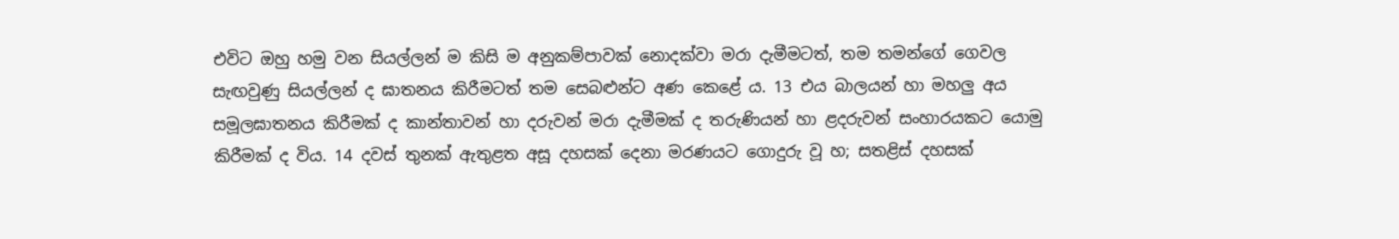එවිට ඔහු හමු වන සියල්ලන් ම කිසි ම අනුකම්පාවක් නොදක්වා මරා දැමීමටත්, තම තමන්ගේ ගෙවල සැඟවුණු සියල්ලන් ද ඝාතනය කිරීමටත් තම සෙබළුන්ට අණ කෙළේ ය. 13 එය බාලයන් හා මහලු අය සමූලඝාතනය කිරීමක් ද කාන්තාවන් හා දරුවන් මරා දැමීමක් ද තරුණියන් හා ළදරුවන් සංහාරයකට යොමු කිරීමක් ද විය. 14 දවස් තුනක් ඇතුළත අසූ දහසක් දෙනා මරණයට ගොදුරු වූ හ; සතළිස් දහසක්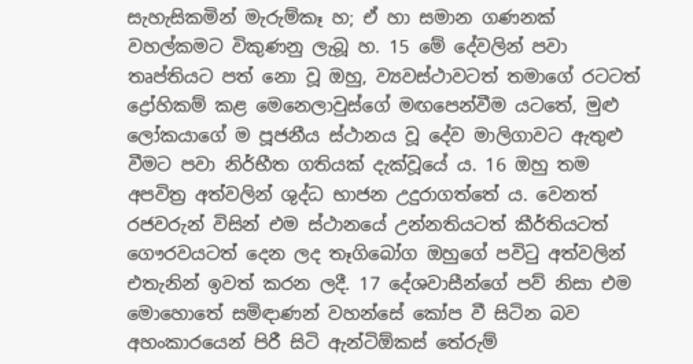සැහැසිකමින් මැරුම්කෑ හ; ඒ හා සමාන ගණනක් වහල්කමට විකුණනු ලැබූ හ. 15 මේ දේවලින් පවා තෘප්තියට පත් නො වූ ඔහු, ව්‍යවස්ථාවටත් තමාගේ රටටත් ද්‍රෝහිකම් කළ මෙනෙලාවුස්ගේ මඟපෙන්වීම යටතේ, මුළු ලෝකයාගේ ම පූජනීය ස්ථානය වූ දේව මාලිගාවට ඇතුළු වීමට පවා නිර්භීත ගතියක් දැක්වූයේ ය. 16 ඔහු තම අපවිත්‍ර අත්වලින් ශුද්ධ භාජන උදුරාගත්තේ ය. වෙනත් රජවරුන් විසින් එම ස්ථානයේ උන්නතියටත් කීර්තියටත් ගෞරවයටත් දෙන ලද තෑගිබෝග ඔහුගේ පවිටු අත්වලින් එතැනින් ඉවත් කරන ලදී. 17 දේශවාසීන්ගේ පව් නිසා එම මොහොතේ සමිඳාණන් වහන්සේ කෝප වී සිටින බව අහංකාරයෙන් පිරී සිටි ඇන්ටිඕකස් තේරුම්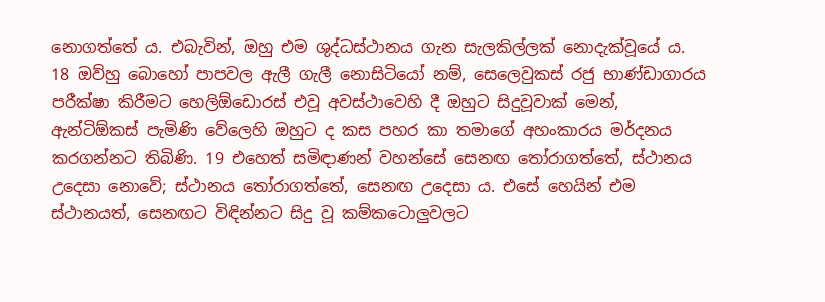නොගත්තේ ය. එබැවින්, ඔහු එම ශුද්ධස්ථානය ගැන සැලකිල්ලක් නොදැක්වූයේ ය.
18 ඔව්හු බොහෝ පාපවල ඇලී ගැලී නොසිටියෝ නම්, සෙලෙවුකස් රජු භාණ්ඩාගාරය පරීක්ෂා කිරීමට හෙලිඕඩොරස් එවූ අවස්ථාවෙහි දී ඔහුට සිදුවූවාක් මෙන්, ඇන්ටිඕකස් පැමිණි වේලෙහි ඔහුට ද කස පහර කා තමාගේ අහංකාරය මර්දනය කරගන්නට තිබිණි. 19 එහෙත් සමිඳාණන් වහන්සේ සෙනඟ තෝරාගත්තේ, ස්ථානය උදෙසා නොවේ; ස්ථානය තෝරාගත්තේ, සෙනඟ උදෙසා ය. එසේ හෙයින් එම ස්ථානයත්, සෙනඟට විඳින්නට සිදු වූ කම්කටොලුවලට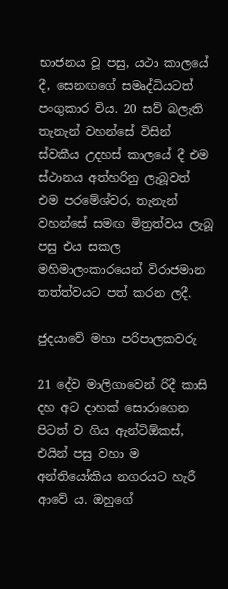භාජනය වූ පසු, යථා කාලයේ දී, සෙනඟගේ සමෘද්ධියටත් පංගුකාර විය. 20 සව් බලැති තැනැන් වහන්සේ විසින් ස්වකීය උදහස් කාලයේ දී එම ස්ථානය අත්හරිනු ලැබූවත් එම පරමේශ්වර, තැනැන් වහන්සේ සමඟ මිත්‍රත්වය ලැබූ පසු එය සකල මහිමාලංකාරයෙන් විරාජමාන තත්ත්වයට පත් කරන ලදී.

ජුදයාවේ මහා පරිපාලකවරු

21 දේව මාලිගාවෙන් රිදී කාසි දහ අට දාහක් සොරාගෙන පිටත් ව ගිය ඇන්ටිඕකස්, එයින් පසු වහා ම අන්තියෝකිය නගරයට හැරී ආවේ ය. ඔහුගේ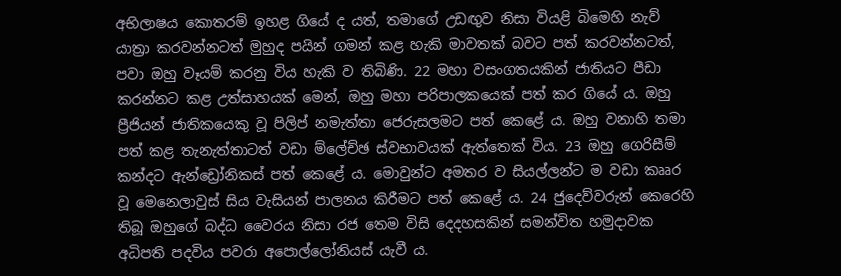අභිලාෂය කොතරම් ඉහළ ගියේ ද යත්, තමාගේ උඩඟුව නිසා වියළි බිමෙහි නැව් යාත්‍රා කරවන්නටත් මුහුද පයින් ගමන් කළ හැකි මාවතක් බවට පත් කරවන්නටත්, පවා ඔහු වෑයම් කරනු විය හැකි ව තිබිණි. 22 මහා වසංගතයකින් ජාතියට පීඩා කරන්නට කළ උත්සාහයක් මෙන්, ඔහු මහා පරිපාලකයෙක් පත් කර ගියේ ය. ඔහු ප්‍රීජියන් ජාතිකයෙකු වූ පිලිප් නමැත්තා ජෙරුසලමට පත් කෙළේ ය. ඔහු වනාහි තමා පත් කළ තැනැත්තාටත් වඩා ම්ලේච්ඡ ස්වභාවයක් ඇත්තෙක් විය. 23 ඔහු ගෙරිසීම් කන්දට ඇන්ඩ්‍රෝනිකස් පත් කෙළේ ය. මොවුන්ට අමතර ව සියල්ලන්ට ම වඩා කෲර වූ මෙනෙලාවුස් සිය වැසියන් පාලනය කිරීමට පත් කෙළේ ය. 24 ජුදෙව්වරුන් කෙරෙහි තිබූ ඔහුගේ බද්ධ වෛරය නිසා රජ තෙම විසි දෙදහසකින් සමන්විත හමුදාවක අධිපති පදවිය පවරා අපොල්ලෝනියස් යැවී ය.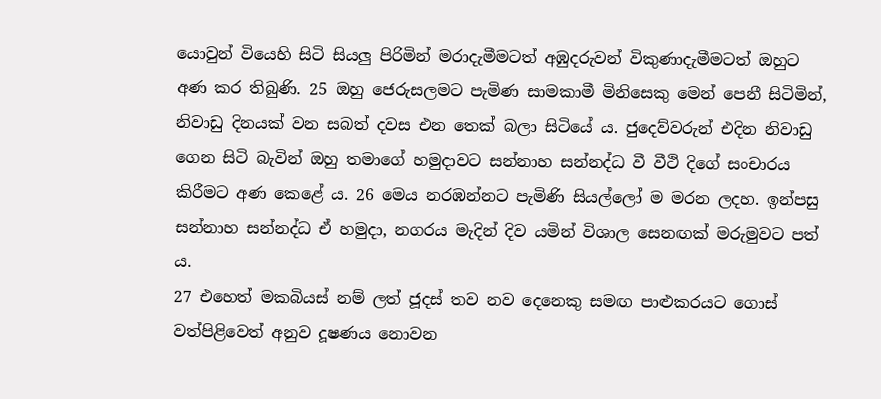යොවුන් වියෙහි සිටි සියලු පිරිමින් මරාදැමීමටත් අඹුදරුවන් විකුණාදැමීමටත් ඔහුට අණ කර තිබුණි. 25 ඔහු ජෙරුසලමට පැමිණ සාමකාමී මිනිසෙකු මෙන් පෙනී සිටිමින්, නිවාඩු දිනයක් වන සබත් දවස එන තෙක් බලා සිටියේ ය. ජුදෙව්වරුන් එදින නිවාඩු ගෙන සිටි බැවින් ඔහු තමාගේ හමුදාවට සන්නාහ සන්නද්ධ වී වීථි දිගේ සංචාරය කිරීමට අණ කෙළේ ය. 26 මෙය නරඹන්නට පැමිණි සියල්ලෝ ම මරන ලදහ. ඉන්පසු සන්නාහ සන්නද්ධ ඒ හමුදා, නගරය මැදින් දිව යමින් විශාල සෙනඟක් මරුමුවට පත් ය.
27 එහෙත් මකබියස් නම් ලත් ජූදස් තව නව දෙනෙකු සමඟ පාළුකරයට ගොස් වත්පිළිවෙත් අනුව දූෂණය නොවන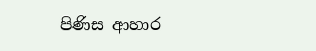පිණිස ආහාර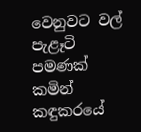වෙනුවට වල් පැළෑටි පමණක් කමින් කඳුකරයේ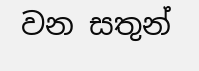වන සතුන්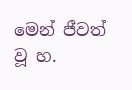මෙන් ජීවත් වූ හ.